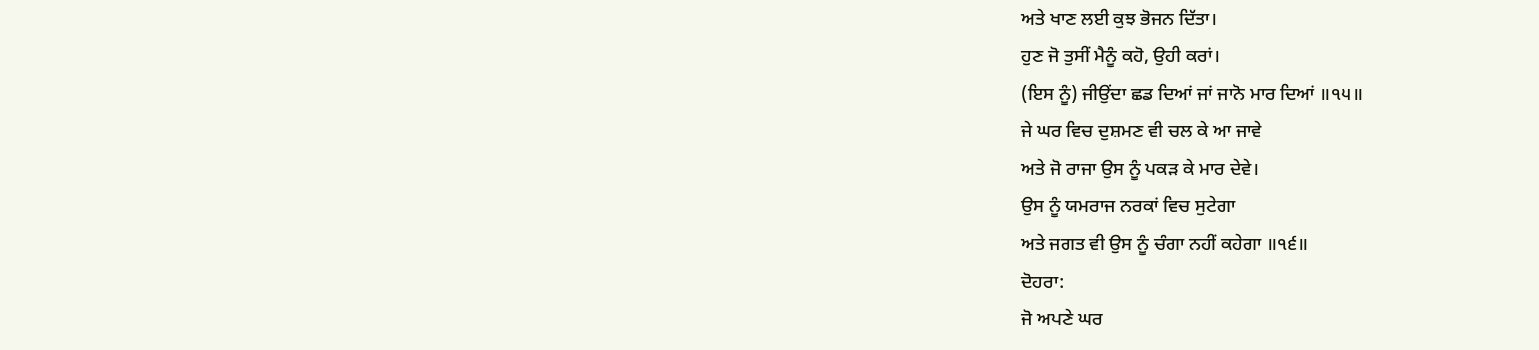ਅਤੇ ਖਾਣ ਲਈ ਕੁਝ ਭੋਜਨ ਦਿੱਤਾ।
ਹੁਣ ਜੋ ਤੁਸੀਂ ਮੈਨੂੰ ਕਹੋ, ਉਹੀ ਕਰਾਂ।
(ਇਸ ਨੂੰ) ਜੀਉਂਦਾ ਛਡ ਦਿਆਂ ਜਾਂ ਜਾਨੋ ਮਾਰ ਦਿਆਂ ॥੧੫॥
ਜੇ ਘਰ ਵਿਚ ਦੁਸ਼ਮਣ ਵੀ ਚਲ ਕੇ ਆ ਜਾਵੇ
ਅਤੇ ਜੋ ਰਾਜਾ ਉਸ ਨੂੰ ਪਕੜ ਕੇ ਮਾਰ ਦੇਵੇ।
ਉਸ ਨੂੰ ਯਮਰਾਜ ਨਰਕਾਂ ਵਿਚ ਸੁਟੇਗਾ
ਅਤੇ ਜਗਤ ਵੀ ਉਸ ਨੂੰ ਚੰਗਾ ਨਹੀਂ ਕਹੇਗਾ ॥੧੬॥
ਦੋਹਰਾ:
ਜੋ ਅਪਣੇ ਘਰ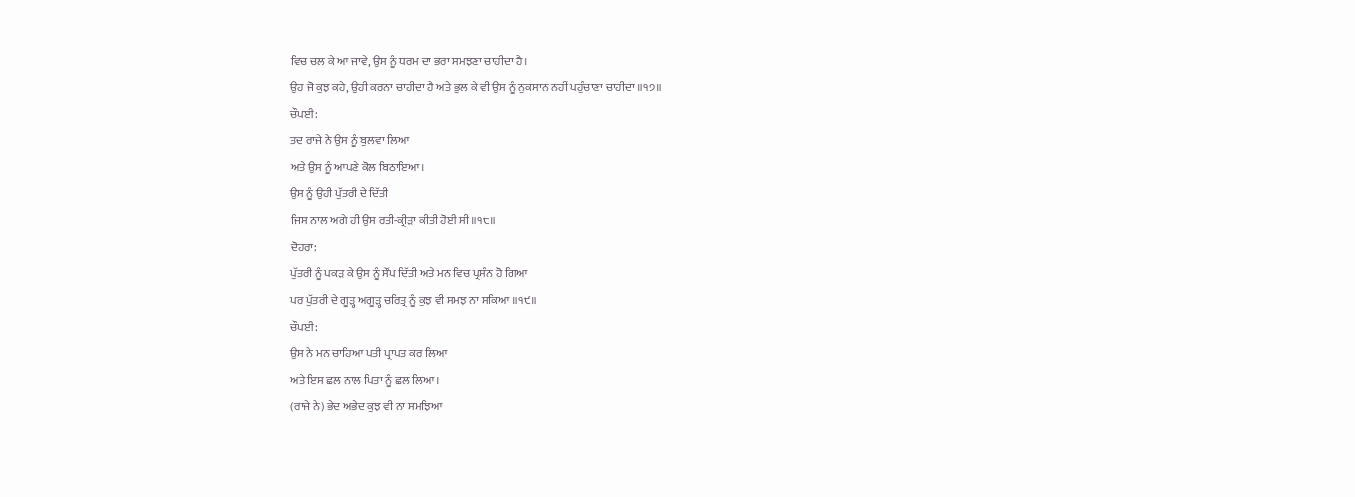ਵਿਚ ਚਲ ਕੇ ਆ ਜਾਵੇ, ਉਸ ਨੂੰ ਧਰਮ ਦਾ ਭਰਾ ਸਮਝਣਾ ਚਾਹੀਦਾ ਹੈ।
ਉਹ ਜੋ ਕੁਝ ਕਹੇ, ਉਹੀ ਕਰਨਾ ਚਾਹੀਦਾ ਹੈ ਅਤੇ ਭੁਲ ਕੇ ਵੀ ਉਸ ਨੂੰ ਨੁਕਸਾਨ ਨਹੀਂ ਪਹੁੰਚਾਣਾ ਚਾਹੀਦਾ ॥੧੭॥
ਚੌਪਈ:
ਤਦ ਰਾਜੇ ਨੇ ਉਸ ਨੂੰ ਬੁਲਵਾ ਲਿਆ
ਅਤੇ ਉਸ ਨੂੰ ਆਪਣੇ ਕੋਲ ਬਿਠਾਇਆ।
ਉਸ ਨੂੰ ਉਹੀ ਪੁੱਤਰੀ ਦੇ ਦਿੱਤੀ
ਜਿਸ ਨਾਲ ਅਗੇ ਹੀ ਉਸ ਰਤੀ-ਕ੍ਰੀੜਾ ਕੀਤੀ ਹੋਈ ਸੀ ॥੧੮॥
ਦੋਹਰਾ:
ਪੁੱਤਰੀ ਨੂੰ ਪਕੜ ਕੇ ਉਸ ਨੂੰ ਸੌਂਪ ਦਿੱਤੀ ਅਤੇ ਮਨ ਵਿਚ ਪ੍ਰਸੰਨ ਹੋ ਗਿਆ
ਪਰ ਪੁੱਤਰੀ ਦੇ ਗੂੜ੍ਹ ਅਗੂੜ੍ਹ ਚਰਿਤ੍ਰ ਨੂੰ ਕੁਝ ਵੀ ਸਮਝ ਨਾ ਸਕਿਆ ॥੧੯॥
ਚੌਪਈ:
ਉਸ ਨੇ ਮਨ ਚਾਹਿਆ ਪਤੀ ਪ੍ਰਾਪਤ ਕਰ ਲਿਆ
ਅਤੇ ਇਸ ਛਲ ਨਾਲ ਪਿਤਾ ਨੂੰ ਛਲ ਲਿਆ।
(ਰਾਜੇ ਨੇ) ਭੇਦ ਅਭੇਦ ਕੁਝ ਵੀ ਨਾ ਸਮਝਿਆ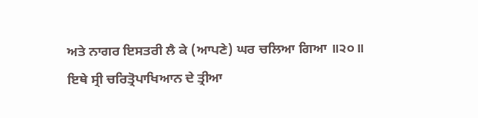ਅਤੇ ਨਾਗਰ ਇਸਤਰੀ ਲੈ ਕੇ (ਆਪਣੇ) ਘਰ ਚਲਿਆ ਗਿਆ ॥੨੦॥
ਇਥੇ ਸ੍ਰੀ ਚਰਿਤ੍ਰੋਪਾਖਿਆਨ ਦੇ ਤ੍ਰੀਆ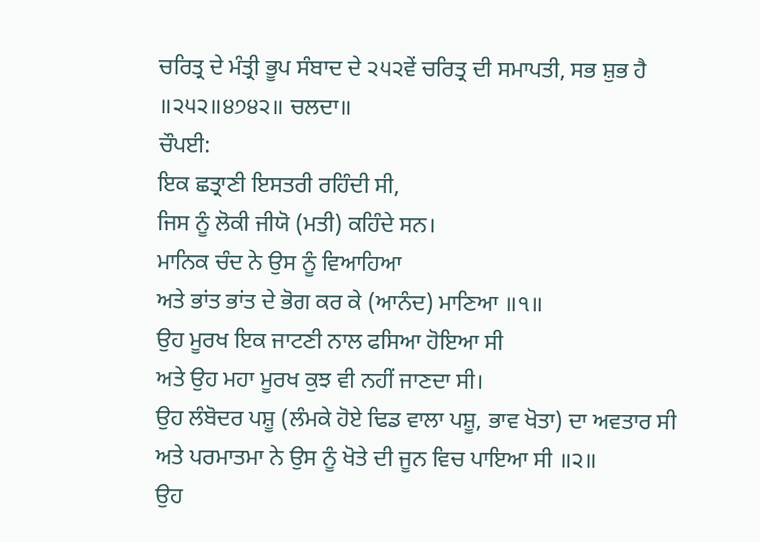ਚਰਿਤ੍ਰ ਦੇ ਮੰਤ੍ਰੀ ਭੂਪ ਸੰਬਾਦ ਦੇ ੨੫੨ਵੇਂ ਚਰਿਤ੍ਰ ਦੀ ਸਮਾਪਤੀ, ਸਭ ਸ਼ੁਭ ਹੈ ॥੨੫੨॥੪੭੪੨॥ ਚਲਦਾ॥
ਚੌਪਈ:
ਇਕ ਛਤ੍ਰਾਣੀ ਇਸਤਰੀ ਰਹਿੰਦੀ ਸੀ,
ਜਿਸ ਨੂੰ ਲੋਕੀ ਜੀਯੋ (ਮਤੀ) ਕਹਿੰਦੇ ਸਨ।
ਮਾਨਿਕ ਚੰਦ ਨੇ ਉਸ ਨੂੰ ਵਿਆਹਿਆ
ਅਤੇ ਭਾਂਤ ਭਾਂਤ ਦੇ ਭੋਗ ਕਰ ਕੇ (ਆਨੰਦ) ਮਾਣਿਆ ॥੧॥
ਉਹ ਮੂਰਖ ਇਕ ਜਾਟਣੀ ਨਾਲ ਫਸਿਆ ਹੋਇਆ ਸੀ
ਅਤੇ ਉਹ ਮਹਾ ਮੂਰਖ ਕੁਝ ਵੀ ਨਹੀਂ ਜਾਣਦਾ ਸੀ।
ਉਹ ਲੰਬੋਦਰ ਪਸ਼ੂ (ਲੰਮਕੇ ਹੋਏ ਢਿਡ ਵਾਲਾ ਪਸ਼ੂ, ਭਾਵ ਖੋਤਾ) ਦਾ ਅਵਤਾਰ ਸੀ
ਅਤੇ ਪਰਮਾਤਮਾ ਨੇ ਉਸ ਨੂੰ ਖੋਤੇ ਦੀ ਜੂਨ ਵਿਚ ਪਾਇਆ ਸੀ ॥੨॥
ਉਹ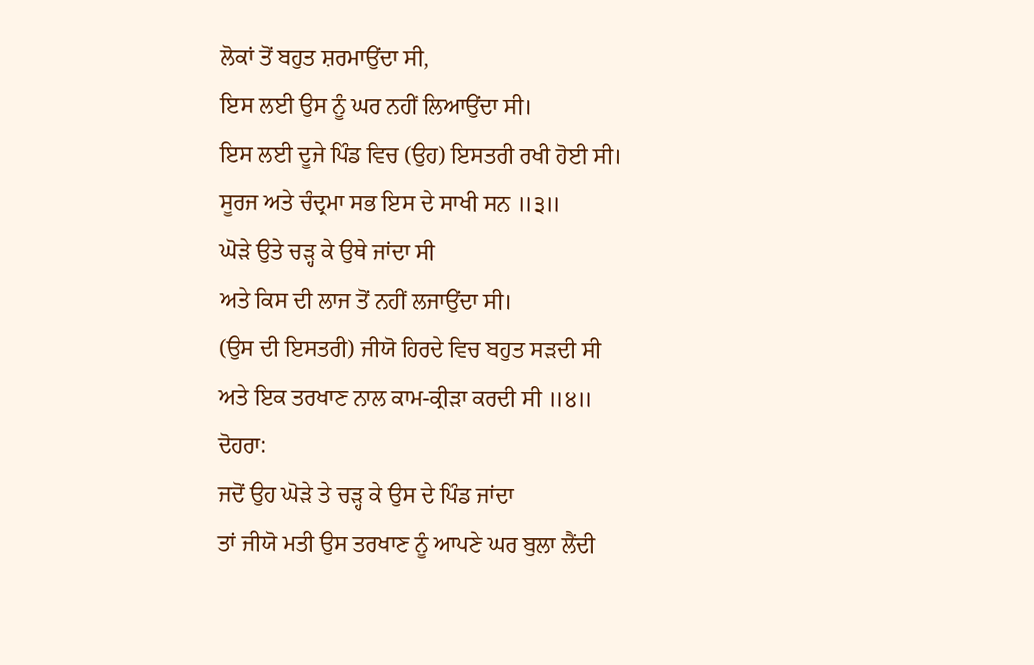ਲੋਕਾਂ ਤੋਂ ਬਹੁਤ ਸ਼ਰਮਾਉਂਦਾ ਸੀ,
ਇਸ ਲਈ ਉਸ ਨੂੰ ਘਰ ਨਹੀਂ ਲਿਆਉਂਦਾ ਸੀ।
ਇਸ ਲਈ ਦੂਜੇ ਪਿੰਡ ਵਿਚ (ਉਹ) ਇਸਤਰੀ ਰਖੀ ਹੋਈ ਸੀ।
ਸੂਰਜ ਅਤੇ ਚੰਦ੍ਰਮਾ ਸਭ ਇਸ ਦੇ ਸਾਖੀ ਸਨ ॥੩॥
ਘੋੜੇ ਉਤੇ ਚੜ੍ਹ ਕੇ ਉਥੇ ਜਾਂਦਾ ਸੀ
ਅਤੇ ਕਿਸ ਦੀ ਲਾਜ ਤੋਂ ਨਹੀਂ ਲਜਾਉਂਦਾ ਸੀ।
(ਉਸ ਦੀ ਇਸਤਰੀ) ਜੀਯੋ ਹਿਰਦੇ ਵਿਚ ਬਹੁਤ ਸੜਦੀ ਸੀ
ਅਤੇ ਇਕ ਤਰਖਾਣ ਨਾਲ ਕਾਮ-ਕ੍ਰੀੜਾ ਕਰਦੀ ਸੀ ॥੪॥
ਦੋਹਰਾ:
ਜਦੋਂ ਉਹ ਘੋੜੇ ਤੇ ਚੜ੍ਹ ਕੇ ਉਸ ਦੇ ਪਿੰਡ ਜਾਂਦਾ
ਤਾਂ ਜੀਯੋ ਮਤੀ ਉਸ ਤਰਖਾਣ ਨੂੰ ਆਪਣੇ ਘਰ ਬੁਲਾ ਲੈਂਦੀ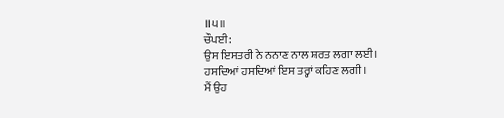॥੫॥
ਚੌਪਈ:
ਉਸ ਇਸਤਰੀ ਨੇ ਨਨਾਣ ਨਾਲ ਸ਼ਰਤ ਲਗਾ ਲਈ।
ਹਸਦਿਆਂ ਹਸਦਿਆਂ ਇਸ ਤਰ੍ਹਾਂ ਕਹਿਣ ਲਗੀ।
ਮੈਂ ਉਹ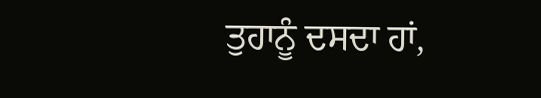ਤੁਹਾਨੂੰ ਦਸਦਾ ਹਾਂ,